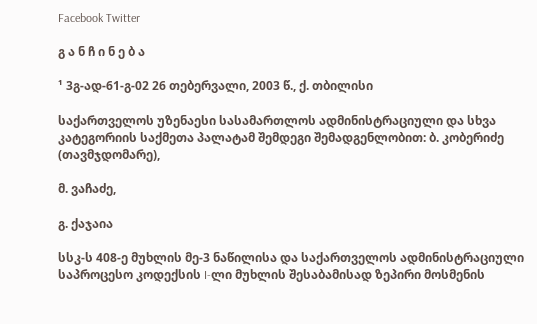Facebook Twitter

გ ა ნ ჩ ი ნ ე ბ ა

¹ 3გ-ად-61-გ-02 26 თებერვალი, 2003 წ., ქ. თბილისი

საქართველოს უზენაესი სასამართლოს ადმინისტრაციული და სხვა კატეგორიის საქმეთა პალატამ შემდეგი შემადგენლობით: ბ. კობერიძე (თავმჯდომარე),

მ. ვაჩაძე,

გ. ქაჯაია

სსკ-ს 408-ე მუხლის მე-3 ნაწილისა და საქართველოს ადმინისტრაციული საპროცესო კოდექსის I-ლი მუხლის შესაბამისად ზეპირი მოსმენის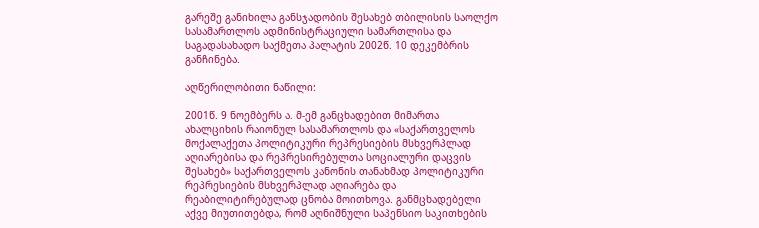გარეშე განიხილა განსჯადობის შესახებ თბილისის საოლქო სასამართლოს ადმინისტრაციული სამართლისა და საგადასახადო საქმეთა პალატის 2002წ. 10 დეკემბრის განჩინება.

აღწერილობითი ნაწილი:

2001წ. 9 ნოემბერს ა. მ-ემ განცხადებით მიმართა ახალციხის რაიონულ სასამართლოს და «საქართველოს მოქალაქეთა პოლიტიკური რეპრესიების მსხვერპლად აღიარებისა და რეპრესირებულთა სოციალური დაცვის შესახებ» საქართველოს კანონის თანახმად პოლიტიკური რეპრესიების მსხვერპლად აღიარება და რეაბილიტირებულად ცნობა მოითხოვა. განმცხადებელი აქვე მიუთითებდა, რომ აღნიშნული საპენსიო საკითხების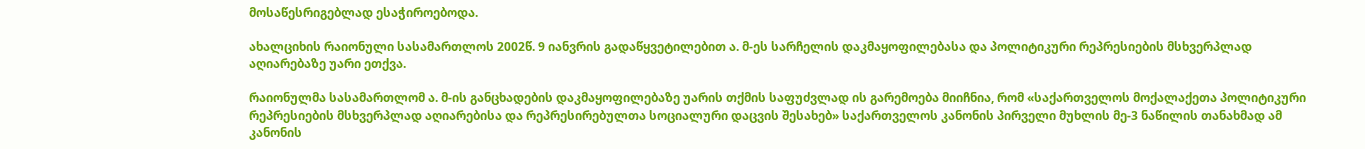მოსაწესრიგებლად ესაჭიროებოდა.

ახალციხის რაიონული სასამართლოს 2002წ. 9 იანვრის გადაწყვეტილებით ა. მ-ეს სარჩელის დაკმაყოფილებასა და პოლიტიკური რეპრესიების მსხვერპლად აღიარებაზე უარი ეთქვა.

რაიონულმა სასამართლომ ა. მ-ის განცხადების დაკმაყოფილებაზე უარის თქმის საფუძვლად ის გარემოება მიიჩნია, რომ «საქართველოს მოქალაქეთა პოლიტიკური რეპრესიების მსხვერპლად აღიარებისა და რეპრესირებულთა სოციალური დაცვის შესახებ» საქართველოს კანონის პირველი მუხლის მე-3 ნაწილის თანახმად ამ კანონის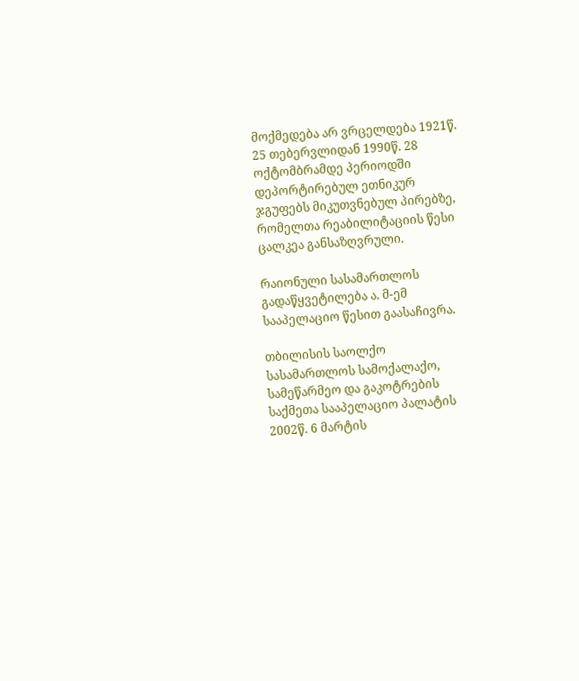მოქმედება არ ვრცელდება 1921წ. 25 თებერვლიდან 1990წ. 28 ოქტომბრამდე პერიოდში დეპორტირებულ ეთნიკურ ჯგუფებს მიკუთვნებულ პირებზე, რომელთა რეაბილიტაციის წესი ცალკეა განსაზღვრული.

რაიონული სასამართლოს გადაწყვეტილება ა. მ-ემ სააპელაციო წესით გაასაჩივრა.

თბილისის საოლქო სასამართლოს სამოქალაქო, სამეწარმეო და გაკოტრების საქმეთა სააპელაციო პალატის 2002წ. 6 მარტის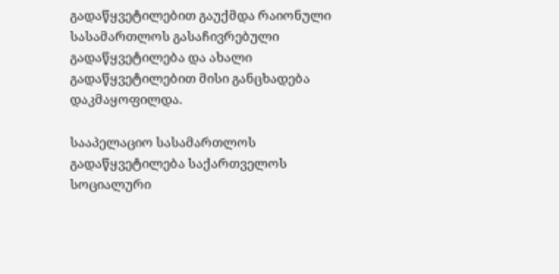გადაწყვეტილებით გაუქმდა რაიონული სასამართლოს გასაჩივრებული გადაწყვეტილება და ახალი გადაწყვეტილებით მისი განცხადება დაკმაყოფილდა.

სააპელაციო სასამართლოს გადაწყვეტილება საქართველოს სოციალური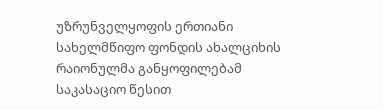უზრუნველყოფის ერთიანი სახელმწიფო ფონდის ახალციხის რაიონულმა განყოფილებამ საკასაციო წესით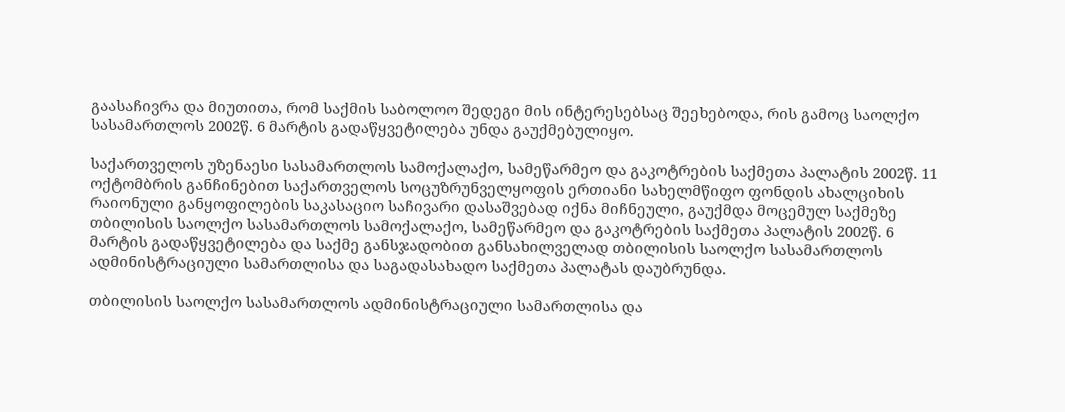გაასაჩივრა და მიუთითა, რომ საქმის საბოლოო შედეგი მის ინტერესებსაც შეეხებოდა, რის გამოც საოლქო სასამართლოს 2002წ. 6 მარტის გადაწყვეტილება უნდა გაუქმებულიყო.

საქართველოს უზენაესი სასამართლოს სამოქალაქო, სამეწარმეო და გაკოტრების საქმეთა პალატის 2002წ. 11 ოქტომბრის განჩინებით საქართველოს სოცუზრუნველყოფის ერთიანი სახელმწიფო ფონდის ახალციხის რაიონული განყოფილების საკასაციო საჩივარი დასაშვებად იქნა მიჩნეული, გაუქმდა მოცემულ საქმეზე თბილისის საოლქო სასამართლოს სამოქალაქო, სამეწარმეო და გაკოტრების საქმეთა პალატის 2002წ. 6 მარტის გადაწყვეტილება და საქმე განსჯადობით განსახილველად თბილისის საოლქო სასამართლოს ადმინისტრაციული სამართლისა და საგადასახადო საქმეთა პალატას დაუბრუნდა.

თბილისის საოლქო სასამართლოს ადმინისტრაციული სამართლისა და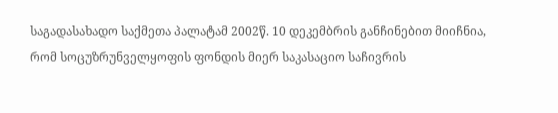საგადასახადო საქმეთა პალატამ 2002წ. 10 დეკემბრის განჩინებით მიიჩნია, რომ სოცუზრუნველყოფის ფონდის მიერ საკასაციო საჩივრის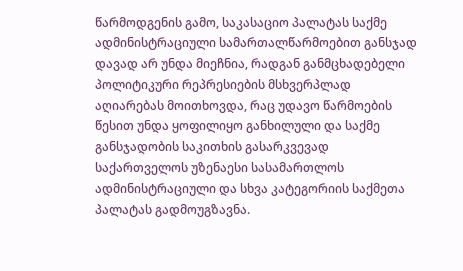წარმოდგენის გამო, საკასაციო პალატას საქმე ადმინისტრაციული სამართალწარმოებით განსჯად დავად არ უნდა მიეჩნია, რადგან განმცხადებელი პოლიტიკური რეპრესიების მსხვერპლად აღიარებას მოითხოვდა, რაც უდავო წარმოების წესით უნდა ყოფილიყო განხილული და საქმე განსჯადობის საკითხის გასარკვევად საქართველოს უზენაესი სასამართლოს ადმინისტრაციული და სხვა კატეგორიის საქმეთა პალატას გადმოუგზავნა.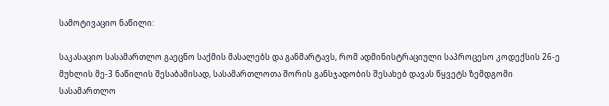სამოტივაციო ნაწილი:

საკასაციო სასამართლო გაეცნო საქმის მასალებს და განმარტავს, რომ ადმინისტრაციული საპროცესო კოდექსის 26-ე მუხლის მე-3 ნაწილის შესაბამისად, სასამართლოთა შორის განსჯადობის შესახებ დავას წყვეტს ზემდგომი სასამართლო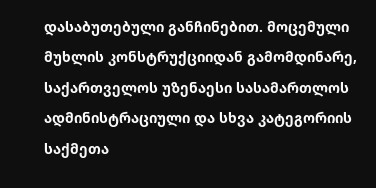დასაბუთებული განჩინებით. მოცემული მუხლის კონსტრუქციიდან გამომდინარე, საქართველოს უზენაესი სასამართლოს ადმინისტრაციული და სხვა კატეგორიის საქმეთა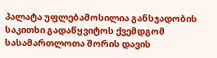პალატა უფლებამოსილია განსჯადობის საკითხი გადაწყვიტოს ქვემდგომ სასამართლოთა შორის დავის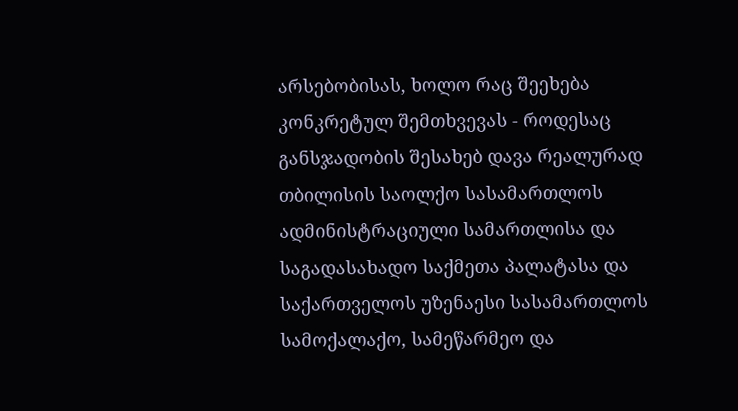არსებობისას, ხოლო რაც შეეხება კონკრეტულ შემთხვევას - როდესაც განსჯადობის შესახებ დავა რეალურად თბილისის საოლქო სასამართლოს ადმინისტრაციული სამართლისა და საგადასახადო საქმეთა პალატასა და საქართველოს უზენაესი სასამართლოს სამოქალაქო, სამეწარმეო და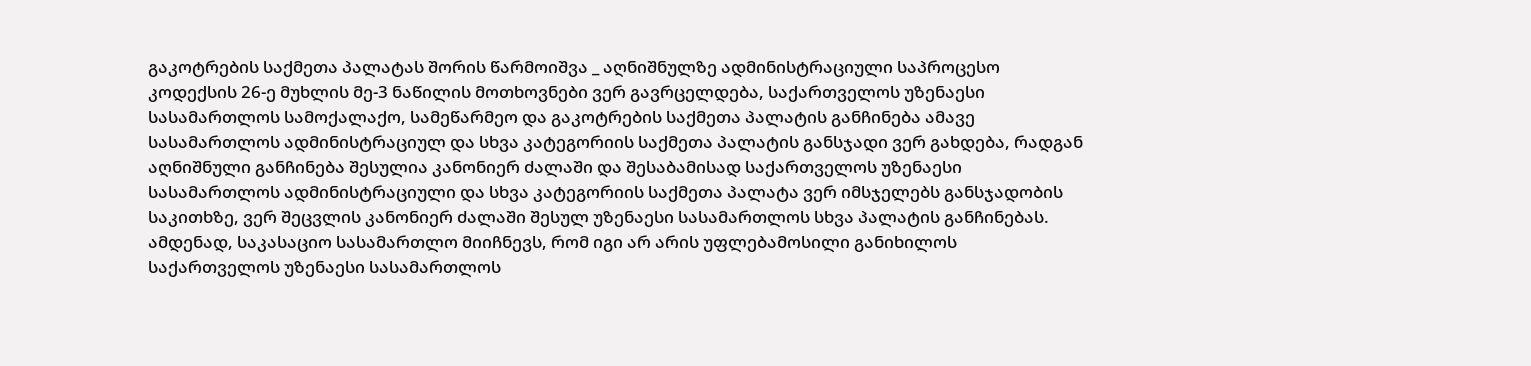გაკოტრების საქმეთა პალატას შორის წარმოიშვა _ აღნიშნულზე ადმინისტრაციული საპროცესო კოდექსის 26-ე მუხლის მე-3 ნაწილის მოთხოვნები ვერ გავრცელდება, საქართველოს უზენაესი სასამართლოს სამოქალაქო, სამეწარმეო და გაკოტრების საქმეთა პალატის განჩინება ამავე სასამართლოს ადმინისტრაციულ და სხვა კატეგორიის საქმეთა პალატის განსჯადი ვერ გახდება, რადგან აღნიშნული განჩინება შესულია კანონიერ ძალაში და შესაბამისად საქართველოს უზენაესი სასამართლოს ადმინისტრაციული და სხვა კატეგორიის საქმეთა პალატა ვერ იმსჯელებს განსჯადობის საკითხზე, ვერ შეცვლის კანონიერ ძალაში შესულ უზენაესი სასამართლოს სხვა პალატის განჩინებას. ამდენად, საკასაციო სასამართლო მიიჩნევს, რომ იგი არ არის უფლებამოსილი განიხილოს საქართველოს უზენაესი სასამართლოს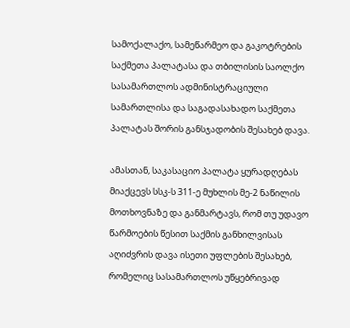სამოქალაქო, სამეწარმეო და გაკოტრების საქმეთა პალატასა და თბილისის საოლქო სასამართლოს ადმინისტრაციული სამართლისა და საგადასახადო საქმეთა პალატას შორის განსჯადობის შესახებ დავა.

ამასთან, საკასაციო პალატა ყურადღებას მიაქცევს სსკ-ს 311-ე მუხლის მე-2 ნაწილის მოთხოვნაზე და განმარტავს, რომ თუ უდავო წარმოების წესით საქმის განხილვისას აღიძვრის დავა ისეთი უფლების შესახებ, რომელიც სასამართლოს უწყებრივად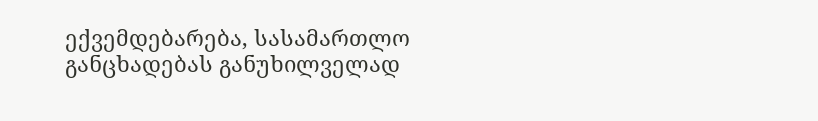ექვემდებარება, სასამართლო განცხადებას განუხილველად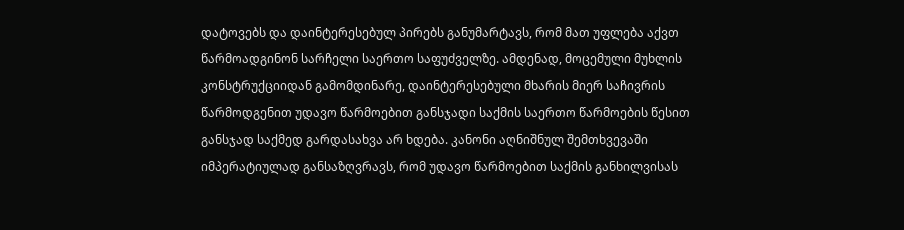დატოვებს და დაინტერესებულ პირებს განუმარტავს, რომ მათ უფლება აქვთ წარმოადგინონ სარჩელი საერთო საფუძველზე. ამდენად, მოცემული მუხლის კონსტრუქციიდან გამომდინარე, დაინტერესებული მხარის მიერ საჩივრის წარმოდგენით უდავო წარმოებით განსჯადი საქმის საერთო წარმოების წესით განსჯად საქმედ გარდასახვა არ ხდება. კანონი აღნიშნულ შემთხვევაში იმპერატიულად განსაზღვრავს, რომ უდავო წარმოებით საქმის განხილვისას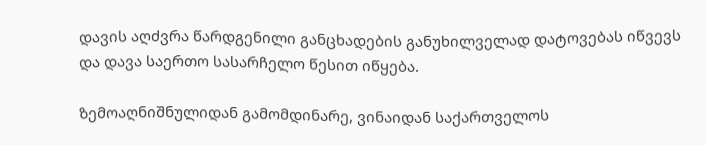დავის აღძვრა წარდგენილი განცხადების განუხილველად დატოვებას იწვევს და დავა საერთო სასარჩელო წესით იწყება.

ზემოაღნიშნულიდან გამომდინარე, ვინაიდან საქართველოს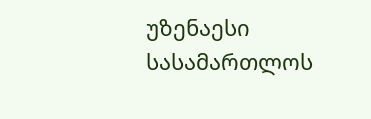უზენაესი სასამართლოს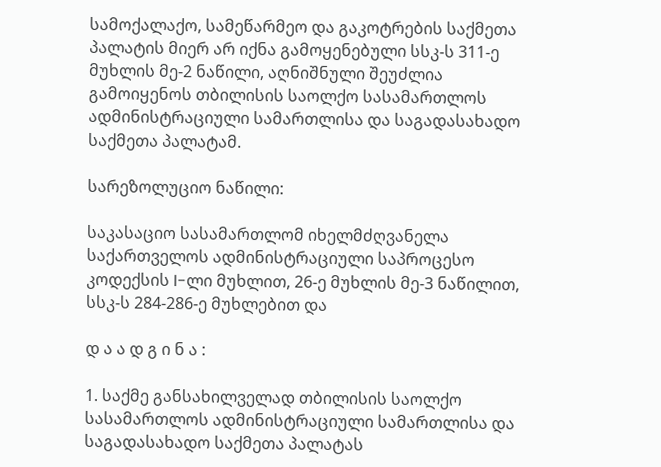სამოქალაქო, სამეწარმეო და გაკოტრების საქმეთა პალატის მიერ არ იქნა გამოყენებული სსკ-ს 311-ე მუხლის მე-2 ნაწილი, აღნიშნული შეუძლია გამოიყენოს თბილისის საოლქო სასამართლოს ადმინისტრაციული სამართლისა და საგადასახადო საქმეთა პალატამ.

სარეზოლუციო ნაწილი:

საკასაციო სასამართლომ იხელმძღვანელა საქართველოს ადმინისტრაციული საპროცესო კოდექსის I-ლი მუხლით, 26-ე მუხლის მე-3 ნაწილით, სსკ-ს 284-286-ე მუხლებით და

დ ა ა დ გ ი ნ ა :

1. საქმე განსახილველად თბილისის საოლქო სასამართლოს ადმინისტრაციული სამართლისა და საგადასახადო საქმეთა პალატას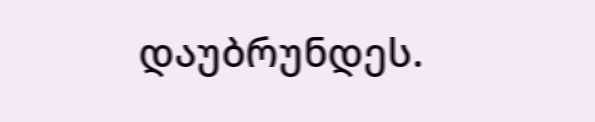დაუბრუნდეს.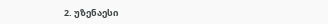2. უზენაესი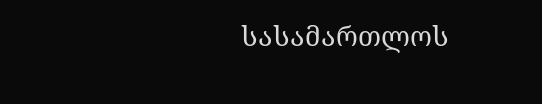სასამართლოს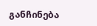განჩინება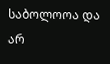საბოლოოა და არ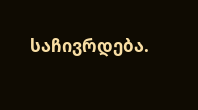საჩივრდება.